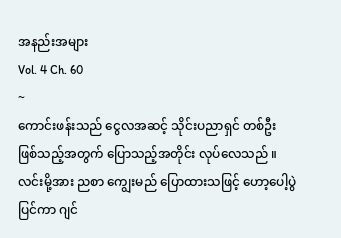အနည်းအများ
Vol. 4 Ch. 60
~
ကောင်းဖန်းသည် ငွေလအဆင့် သိုင်းပညာရှင် တစ်ဦး ဖြစ်သည့်အတွက် ပြောသည့်အတိုင်း လုပ်လေသည် ။ လင်းမို့အား ညစာ ကျွေးမည် ပြောထားသဖြင့် ဟော့ပေါ့ပွဲပြင်ကာ ဂျင်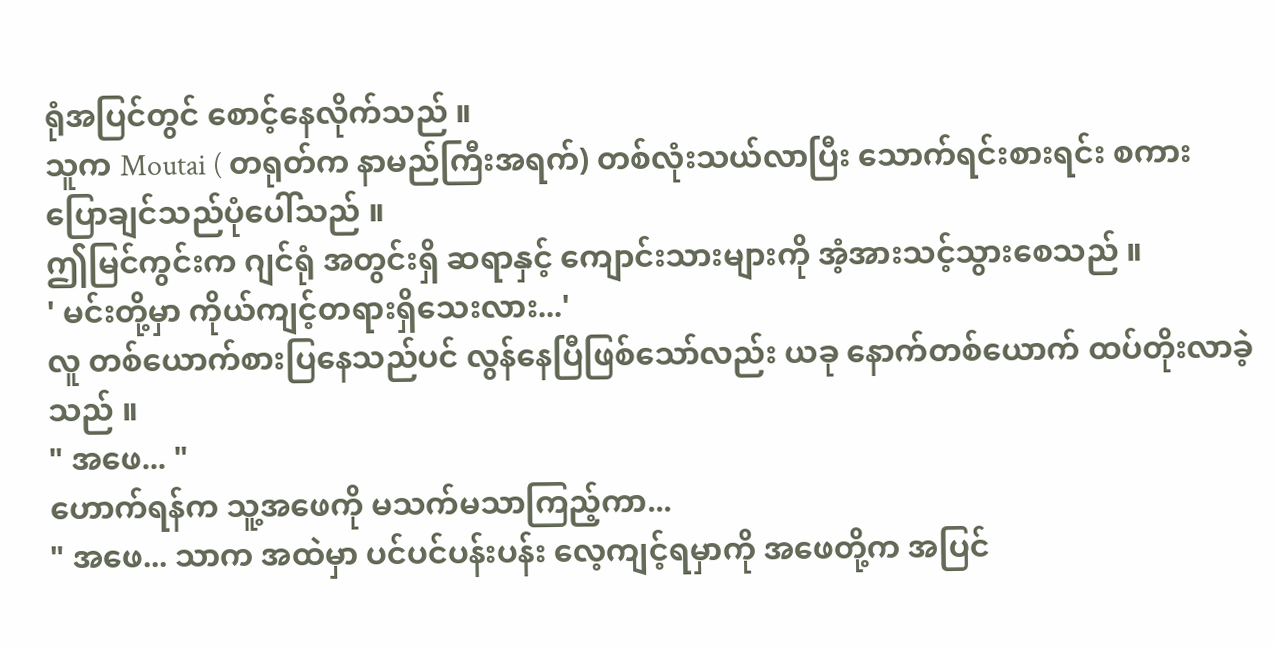ရုံအပြင်တွင် စောင့်နေလိုက်သည် ။
သူက Moutai ( တရုတ်က နာမည်ကြီးအရက်) တစ်လုံးသယ်လာပြီး သောက်ရင်းစားရင်း စကားပြောချင်သည်ပုံပေါ်သည် ။
ဤမြင်ကွင်းက ဂျင်ရုံ အတွင်းရှိ ဆရာနှင့် ကျောင်းသားများကို အံ့အားသင့်သွားစေသည် ။
' မင်းတို့မှာ ကိုယ်ကျင့်တရားရှိသေးလား...'
လူ တစ်ယောက်စားပြနေသည်ပင် လွန်နေပြီဖြစ်သော်လည်း ယခု နောက်တစ်ယောက် ထပ်တိုးလာခဲ့သည် ။
" အဖေ... "
ဟောက်ရန်က သူ့အဖေကို မသက်မသာကြည့်ကာ...
" အဖေ... သာက အထဲမှာ ပင်ပင်ပန်းပန်း လေ့ကျင့်ရမှာကို အဖေတို့က အပြင်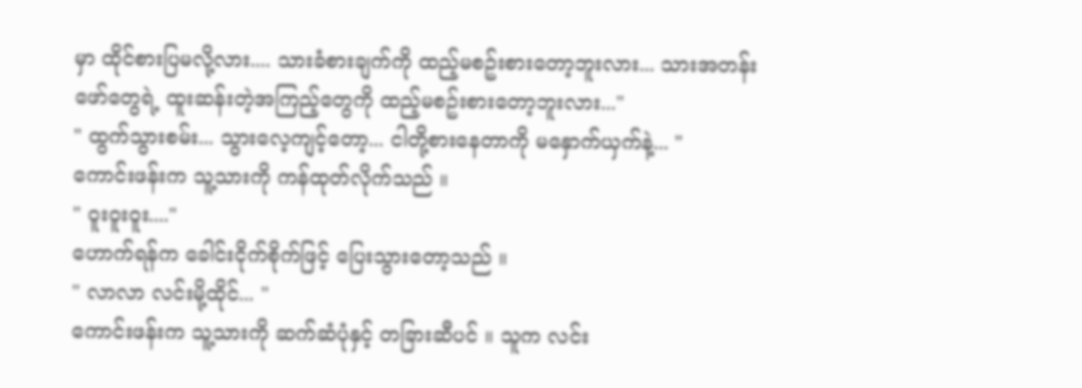မှာ ထိုင်စားပြမလို့လား.... သားခံစားချက်ကို ထည့်မစဥ်းစားတော့ဘူးလား... သားအတန်းဖော်တွေရဲ့ ထူးဆန်းတဲ့အကြည့်တွေကို ထည့်မစဥ်းစားတော့ဘူးလား..."
" ထွက်သွားစမ်း... သွားလေ့ကျင့်တော့... ငါတို့စားနေတာကို မနှောက်ယှက်နဲ့... "
ကောင်းဖန်းက သူ့သားကို ကန်ထုတ်လိုက်သည် ။
" ဝူးဝူးဝူး...."
ဟောက်ရန်က ခေါင်းငိုက်စိုက်ဖြင့် ပြေးသွားတော့သည် ။
" လာလာ လင်းမို့ထိုင်... "
ကောင်းဖန်းက သူ့သားကို ဆက်ဆံပုံနှင့် တခြားဆီပင် ။ သူက လင်း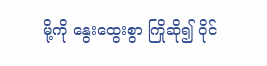မို့ကို နွေးထွေးစွာ ကြိုဆို၍ ဝိုင်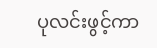ပုလင်းဖွင့်ကာ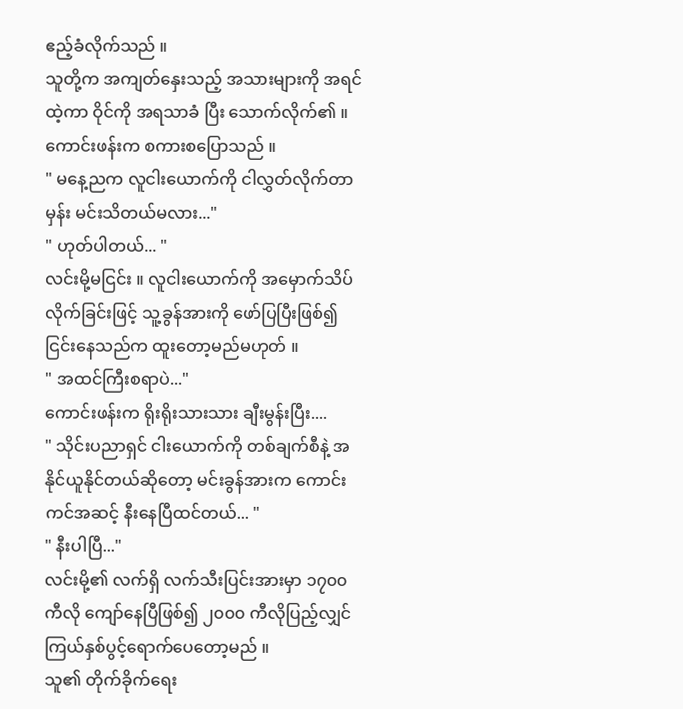ဧည့်ခံလိုက်သည် ။
သူတို့က အကျတ်နှေးသည့် အသားများကို အရင်ထဲ့ကာ ဝိုင်ကို အရသာခံ ပြီး သောက်လိုက်၏ ။ ကောင်းဖန်းက စကားစပြောသည် ။
" မနေ့ညက လူငါးယောက်ကို ငါလွှတ်လိုက်တာမှန်း မင်းသိတယ်မလား..."
" ဟုတ်ပါတယ်... "
လင်းမို့မငြင်း ။ လူငါးယောက်ကို အမှောက်သိပ်လိုက်ခြင်းဖြင့် သူ့ခွန်အားကို ဖော်ပြပြီးဖြစ်၍ ငြင်းနေသည်က ထူးတော့မည်မဟုတ် ။
" အထင်ကြီးစရာပဲ..."
ကောင်းဖန်းက ရိုးရိုးသားသား ချီးမွန်းပြီး....
" သိုင်းပညာရှင် ငါးယောက်ကို တစ်ချက်စီနဲ့ အနိုင်ယူနိုင်တယ်ဆိုတော့ မင်းခွန်အားက ကောင်းကင်အဆင့် နီးနေပြီထင်တယ်... "
" နီးပါပြီ..."
လင်းမို့၏ လက်ရှိ လက်သီးပြင်းအားမှာ ၁၇၀၀ ကီလို ကျော်နေပြီဖြစ်၍ ၂၀၀၀ ကီလိုပြည့်လျှင် ကြယ်နှစ်ပွင့်ရောက်ပေတော့မည် ။
သူ၏ တိုက်ခိုက်ရေး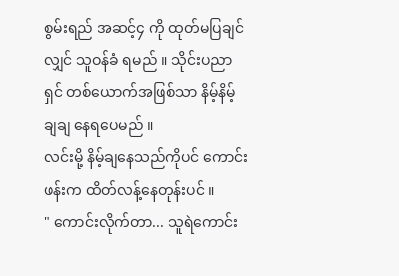စွမ်းရည် အဆင့်၄ ကို ထုတ်မပြချင်လျှင် သူဝန်ခံ ရမည် ။ သိုင်းပညာရှင် တစ်ယောက်အဖြစ်သာ နိမ့်နိမ့်ချချ နေရပေမည် ။
လင်းမို့ နိမ့်ချနေသည်ကိုပင် ကောင်းဖန်းက ထိတ်လန့်နေတုန်းပင် ။
" ကောင်းလိုက်တာ... သူရဲကောင်း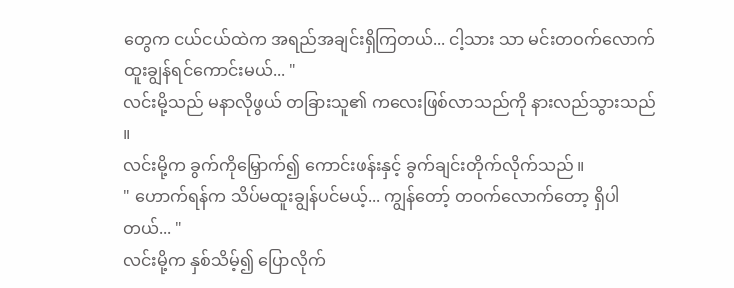တွေက ငယ်ငယ်ထဲက အရည်အချင်းရှိကြတယ်... ငါ့သား သာ မင်းတဝက်လောက် ထူးချွန်ရင်ကောင်းမယ်... "
လင်းမို့သည် မနာလိုဖွယ် တခြားသူ၏ ကလေးဖြစ်လာသည်ကို နားလည်သွားသည် ။
လင်းမို့က ခွက်ကိုမြှောက်၍ ကောင်းဖန်းနှင့် ခွက်ချင်းတိုက်လိုက်သည် ။
" ဟောက်ရန်က သိပ်မထူးချွန်ပင်မယ့်... ကျွန်တော့် တဝက်လောက်တော့ ရှိပါတယ်... "
လင်းမို့က နှစ်သိမ့်၍ ပြောလိုက်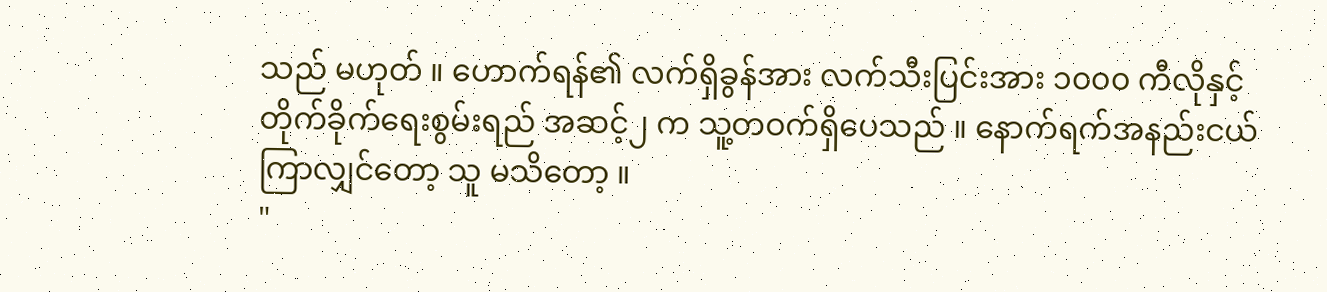သည် မဟုတ် ။ ဟောက်ရန်၏ လက်ရှိခွန်အား လက်သီးပြင်းအား ၁၀၀၀ ကီလိုနှင့် တိုက်ခိုက်ရေးစွမ်းရည် အဆင့်၂ က သူ့တဝက်ရှိပေသည် ။ နောက်ရက်အနည်းငယ်ကြာလျှင်တော့ သူ မသိတော့ ။
"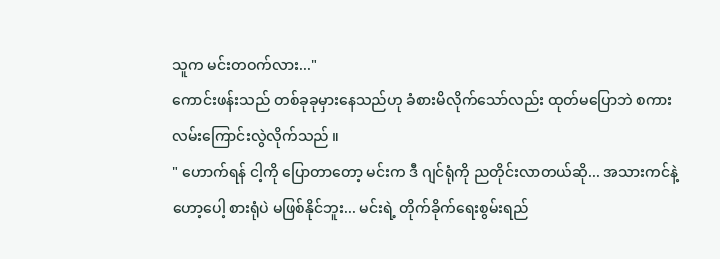သူက မင်းတဝက်လား..."
ကောင်းဖန်းသည် တစ်ခုခုမှားနေသည်ဟု ခံစားမိလိုက်သော်လည်း ထုတ်မပြောဘဲ စကားလမ်းကြောင်းလွဲလိုက်သည် ။
" ဟောက်ရန် ငါ့ကို ပြောတာတော့ မင်းက ဒီ ဂျင်ရုံကို ညတိုင်းလာတယ်ဆို... အသားကင်နဲ့ ဟော့ပေါ့ စားရုံပဲ မဖြစ်နိုင်ဘူး... မင်းရဲ့ တိုက်ခိုက်ရေးစွမ်းရည်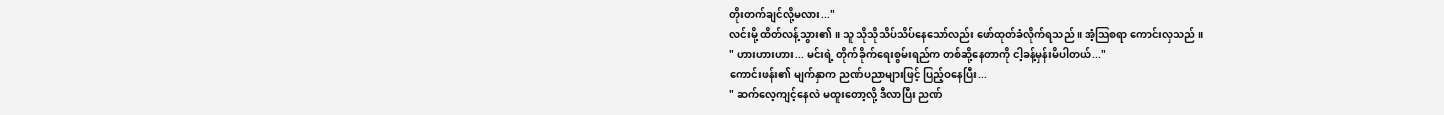တိုးတက်ချင်လို့မလား..."
လင်းမို့ ထိတ်လန့်သွား၏ ။ သူ သိုသိုသိပ်သိပ်နေသော်လည်း ဖော်ထုတ်ခံလိုက်ရသည် ။ အံ့သြစရာ ကောင်းလှသည် ။
" ဟားဟားဟား... မင်းရဲ့ တိုက်ခိုက်ရေးစွမ်းရည်က တစ်ဆို့နေတာကို ငါ့ခန့်မှန်းမိပါတယ်..."
ကောင်းဖန်း၏ မျက်နှာက ညဏ်ပညာများဖြင့် ပြည့်ဝနေပြီး...
" ဆက်လေ့ကျင့်နေလဲ မထူးတော့လို့ ဒီလာပြီး ညဏ်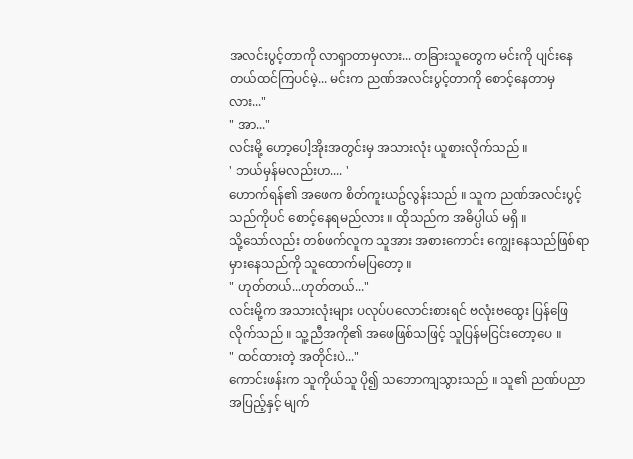အလင်းပွင့်တာကို လာရှာတာမှလား... တခြားသူတွေက မင်းကို ပျင်းနေတယ်ထင်ကြပင်မဲ့... မင်းက ညဏ်အလင်းပွင့်တာကို စောင့်နေတာမှလား..."
" အာ..."
လင်းမို့ ဟော့ပေါ့အိုးအတွင်းမှ အသားလုံး ယူစားလိုက်သည် ။
' ဘယ်မှန်မလည်းဟ.... '
ဟောက်ရန်၏ အဖေက စိတ်ကူးယဥ်လွန်းသည် ။ သူက ညဏ်အလင်းပွင့်သည်ကိုပင် စောင့်နေရမည်လား ။ ထိုသည်က အဓိပ္ပါယ် မရှိ ။
သို့သော်လည်း တစ်ဖက်လူက သူအား အစားကောင်း ကျွေးနေသည်ဖြစ်ရာ မှားနေသည်ကို သူထောက်မပြတော့ ။
" ဟုတ်တယ်...ဟုတ်တယ်..."
လင်းမို့က အသားလုံးများ ပလုပ်ပလောင်းစားရင် ဗလုံးဗထွေး ပြန်ဖြေလိုက်သည် ။ သူ့ညီအကို၏ အဖေဖြစ်သဖြင့် သူပြန်မငြင်းတော့ပေ ။
" ထင်ထားတဲ့ အတိုင်းပဲ..."
ကောင်းဖန်းက သူကိုယ်သူ ပို၍ သဘောကျသွားသည် ။ သူ၏ ညဏ်ပညာအပြည့်နှင့် မျက်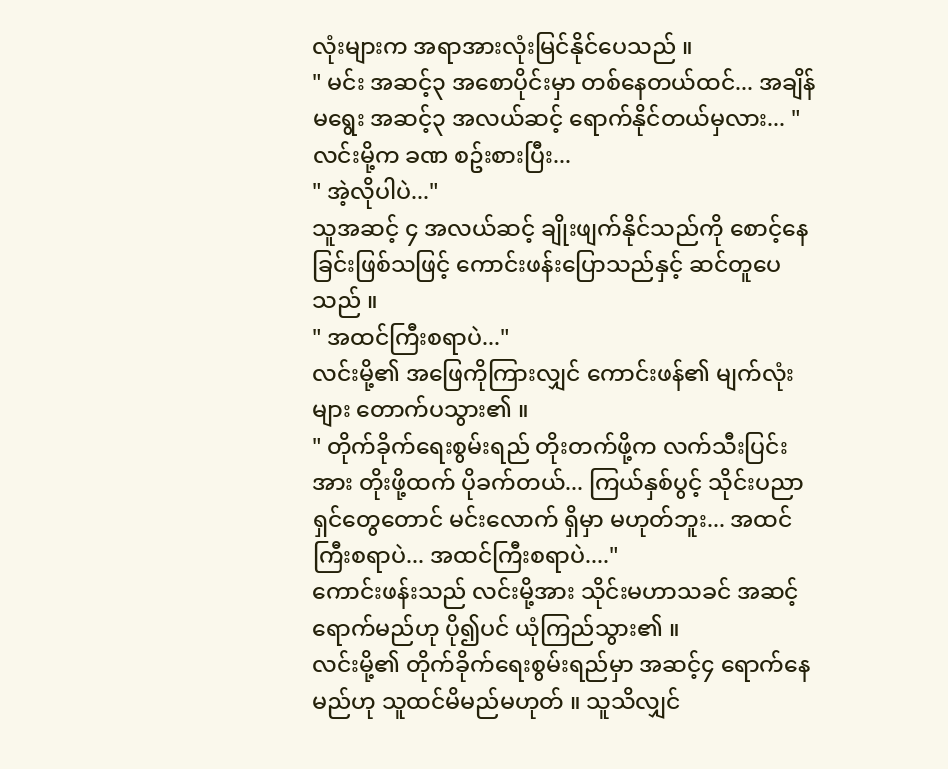လုံးများက အရာအားလုံးမြင်နိုင်ပေသည် ။
" မင်း အဆင့်၃ အစောပိုင်းမှာ တစ်နေတယ်ထင်... အချိန်မရွေး အဆင့်၃ အလယ်ဆင့် ရောက်နိုင်တယ်မှလား... "
လင်းမို့က ခဏ စဥ်းစားပြီး...
" အဲ့လိုပါပဲ..."
သူအဆင့် ၄ အလယ်ဆင့် ချိုးဖျက်နိုင်သည်ကို စောင့်နေခြင်းဖြစ်သဖြင့် ကောင်းဖန်းပြောသည်နှင့် ဆင်တူပေသည် ။
" အထင်ကြီးစရာပဲ..."
လင်းမို့၏ အဖြေကိုကြားလျှင် ကောင်းဖန်၏ မျက်လုံးများ တောက်ပသွား၏ ။
" တိုက်ခိုက်ရေးစွမ်းရည် တိုးတက်ဖို့က လက်သီးပြင်းအား တိုးဖို့ထက် ပိုခက်တယ်... ကြယ်နှစ်ပွင့် သိုင်းပညာရှင်တွေတောင် မင်းလောက် ရှိမှာ မဟုတ်ဘူး... အထင်ကြီးစရာပဲ... အထင်ကြီးစရာပဲ...."
ကောင်းဖန်းသည် လင်းမို့အား သိုင်းမဟာသခင် အဆင့်ရောက်မည်ဟု ပို၍ပင် ယုံကြည်သွား၏ ။
လင်းမို့၏ တိုက်ခိုက်ရေးစွမ်းရည်မှာ အဆင့်၄ ရောက်နေမည်ဟု သူထင်မိမည်မဟုတ် ။ သူသိလျှင်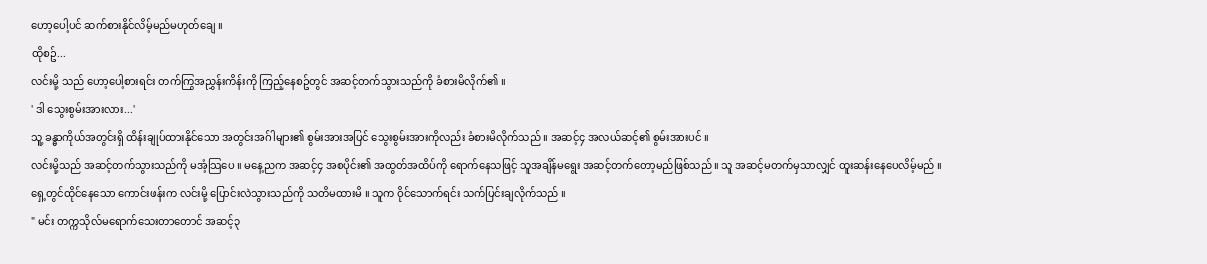ဟော့ပေါ့ပင် ဆက်စားနိုင်လိမ့်မည်မဟုတ်ချေ ။
ထိုစဥ်...
လင်းမို့ သည် ဟော့ပေါ့စားရင်း တက်ကြွအညွှန်းကိန်းကို ကြည့်နေစဥ်တွင် အဆင့်တက်သွားသည်ကို ခံစားမိလိုက်၏ ။
' ဒါ သွေးစွမ်းအားလား...'
သူ့ ခန္ဓာကိုယ်အတွင်းရှိ ထိန်းချုပ်ထားနိုင်သော အတွင်းအဂ်ါများ၏ စွမ်းအားအပြင် သွေးစွမ်းအားကိုလည်း ခံစားမိလိုက်သည် ။ အဆင့်၄ အလယ်ဆင့်၏ စွမ်းအားပင် ။
လင်းမို့သည် အဆင့်တက်သွားသည်ကို မအံ့သြပေ ။ မနေ့ညက အဆင့်၄ အစပိုင်း၏ အထွတ်အထိပ်ကို ရောက်နေသဖြင့် သူအချိန်မရွေး အဆင့်တက်တော့မည်ဖြစ်သည် ။ သူ အဆင့်မတက်မှသာလျှင် ထူးဆန်းနေပေလိမ့်မည် ။
ရှေ့တွင်ထိုင်နေသော ကောင်းဖန်းက လင်းမို့ ပြောင်းလဲသွားသည်ကို သတိမထားမိ ။ သူက ဝိုင်သောက်ရင်း သက်ပြင်းချလိုက်သည် ။
" မင်း တက္ကသိုလ်မရောက်သေးတာတောင် အဆင့်၃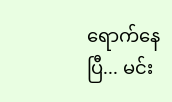ရောက်နေပြီ... မင်း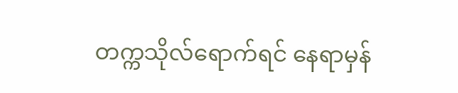တက္ကသိုလ်ရောက်ရင် နေရာမှန်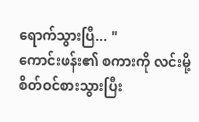ရောက်သွားပြီ... "
ကောင်းဖန်း၏ စကားကို လင်းမို့ စိတ်ဝင်စားသွားပြီး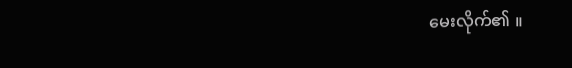မေးလိုက်၏ ။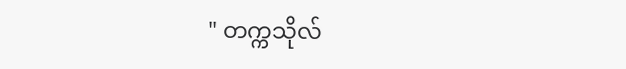" တက္ကသိုလ်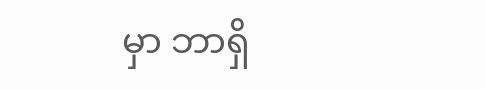မှာ ဘာရှိ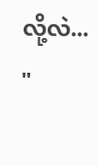လို့လဲ... "